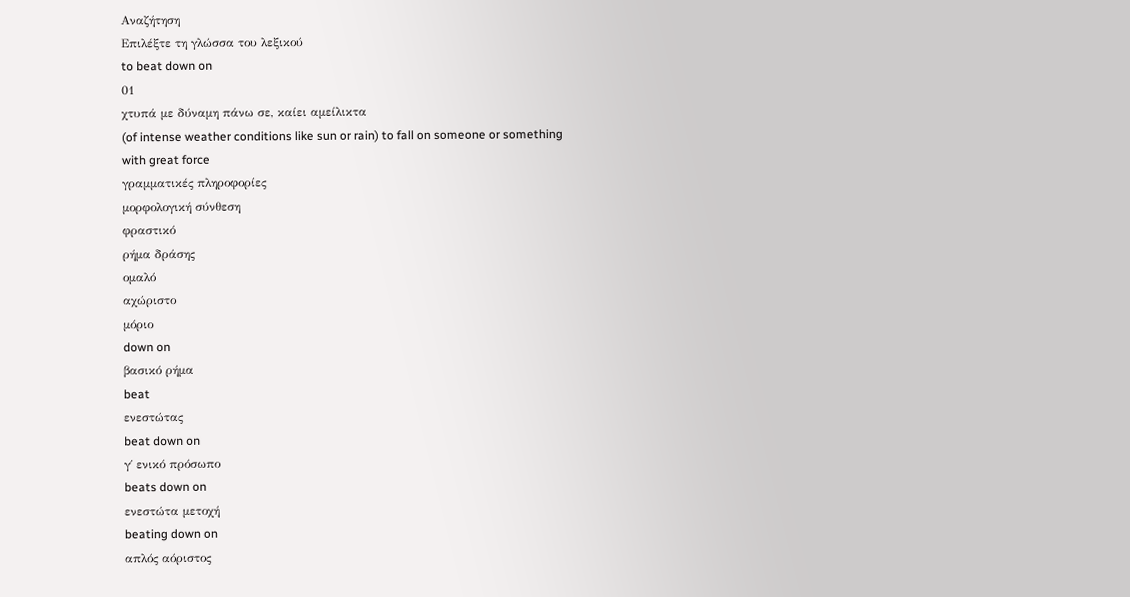Αναζήτηση
Επιλέξτε τη γλώσσα του λεξικού
to beat down on
01
χτυπά με δύναμη πάνω σε, καίει αμείλικτα
(of intense weather conditions like sun or rain) to fall on someone or something with great force
γραμματικές πληροφορίες
μορφολογική σύνθεση
φραστικό
ρήμα δράσης
ομαλό
αχώριστο
μόριο
down on
βασικό ρήμα
beat
ενεστώτας
beat down on
γ΄ ενικό πρόσωπο
beats down on
ενεστώτα μετοχή
beating down on
απλός αόριστος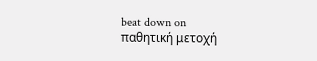beat down on
παθητική μετοχή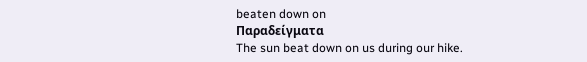beaten down on
Παραδείγματα
The sun beat down on us during our hike.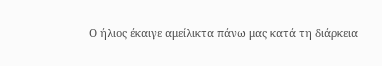Ο ήλιος έκαιγε αμείλικτα πάνω μας κατά τη διάρκεια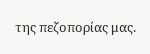της πεζοπορίας μας.